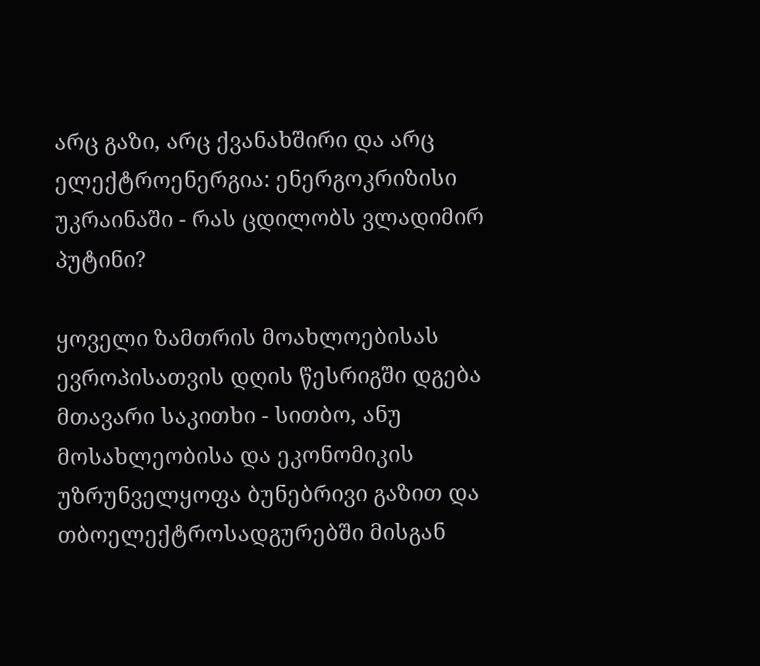არც გაზი, არც ქვანახშირი და არც ელექტროენერგია: ენერგოკრიზისი  უკრაინაში - რას ცდილობს ვლადიმირ პუტინი?

ყოველი ზამთრის მოახლოებისას ევროპისათვის დღის წესრიგში დგება მთავარი საკითხი - სითბო, ანუ მოსახლეობისა და ეკონომიკის უზრუნველყოფა ბუნებრივი გაზით და თბოელექტროსადგურებში მისგან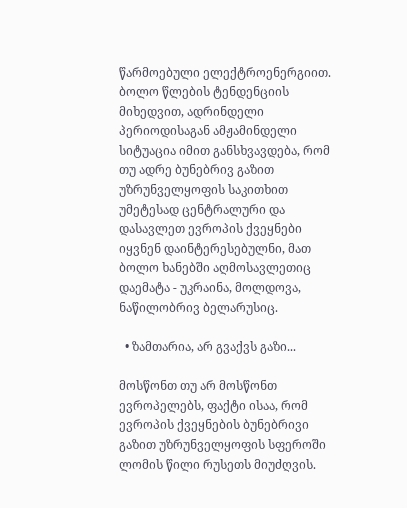წარმოებული ელექტროენერგიით. ბოლო წლების ტენდენციის მიხედვით, ადრინდელი პერიოდისაგან ამჟამინდელი სიტუაცია იმით განსხვავდება, რომ თუ ადრე ბუნებრივ გაზით უზრუნველყოფის საკითხით უმეტესად ცენტრალური და დასავლეთ ევროპის ქვეყნები იყვნენ დაინტერესებულნი, მათ ბოლო ხანებში აღმოსავლეთიც დაემატა - უკრაინა, მოლდოვა, ნაწილობრივ ბელარუსიც.

  • ზამთარია, არ გვაქვს გაზი...

მოსწონთ თუ არ მოსწონთ ევროპელებს, ფაქტი ისაა, რომ ევროპის ქვეყნების ბუნებრივი გაზით უზრუნველყოფის სფეროში ლომის წილი რუსეთს მიუძღვის.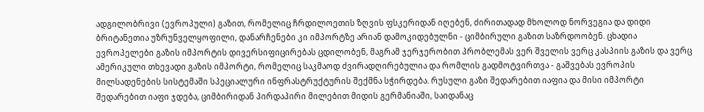ადგილობრივი (ევროპული) გაზით, რომელიც ჩრდილოეთის ზღვის ფსკერიდან იღებენ, ძირითადად მხოლოდ ნორვეგია და დიდი ბრიტანეთია უზრუნველყოფილი, დანარჩენები კი იმპორტზე არიან დამოკიდებულნი - ციმბირული გაზით საზრდოობენ. ცხადია ევროპელები გაზის იმპორტის დივერსიფიცირებას ცდილობენ, მაგრამ ჯერჯერობით პრობლემას ვერ შველის ვერც კასპიის გაზის და ვერც ამერიკული თხევადი გაზის იმპორტი, რომელიც საკმაოდ ძვირადღირებულია და რომლის გადმოტვირთვა - გაშვებას ევროპის მილსადენების სისტემაში სპეციალური ინფრასტრუქტურის შექმნა სჭირდება. რუსული გაზი შედარებით იაფია და მისი იმპორტი შედარებით იაფი ჯდება, ციმბირიდან პირდაპირი მილებით მიდის გერმანიაში, საიდანაც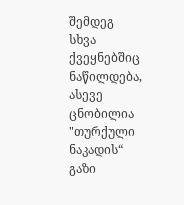შემდეგ სხვა ქვეყნებშიც ნაწილდება, ასევე ცნობილია "თურქული ნაკადის“ გაზი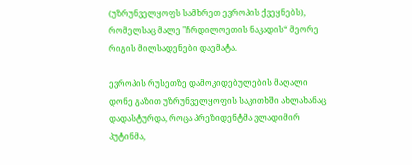(უზრუნველყოფს სამხრეთ ევროპის ქვეყნებს), რომელსაც მალე "ჩრდილოეთის ნაკადის“ მეორე რიგის მილსადენები დაემატა.

ევროპის რუსეთზე დამოკიდებულების მაღალი დონე გაზით უზრუნველყოფის საკითხში ახლახანაც დადასტურდა, როცა პრეზიდენტმა ვლადიმირ პუტინმა,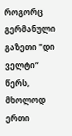როგორც გერმანული გაზეთი "დი ველტი“ წერს, მხოლოდ ერთი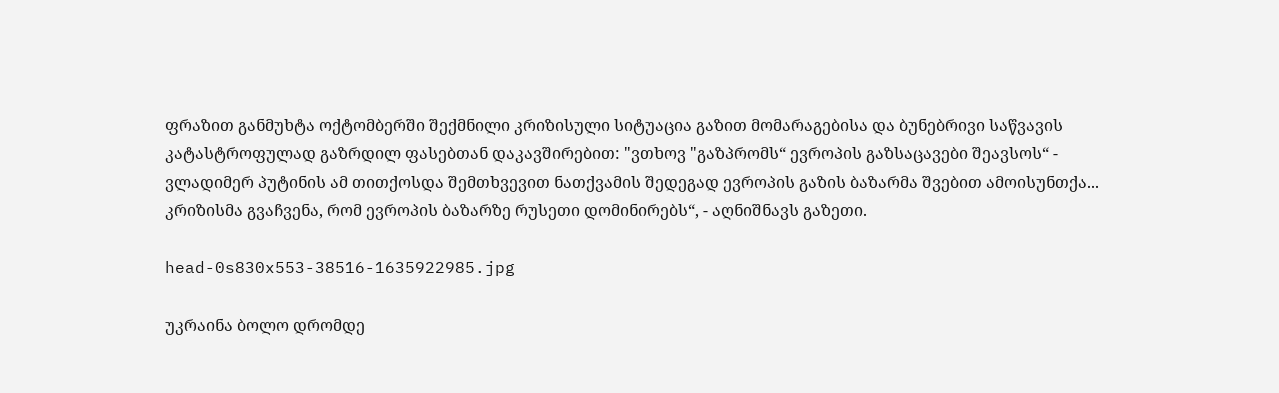ფრაზით განმუხტა ოქტომბერში შექმნილი კრიზისული სიტუაცია გაზით მომარაგებისა და ბუნებრივი საწვავის კატასტროფულად გაზრდილ ფასებთან დაკავშირებით: "ვთხოვ "გაზპრომს“ ევროპის გაზსაცავები შეავსოს“ - ვლადიმერ პუტინის ამ თითქოსდა შემთხვევით ნათქვამის შედეგად ევროპის გაზის ბაზარმა შვებით ამოისუნთქა... კრიზისმა გვაჩვენა, რომ ევროპის ბაზარზე რუსეთი დომინირებს“, - აღნიშნავს გაზეთი.

head-0s830x553-38516-1635922985.jpg

უკრაინა ბოლო დრომდე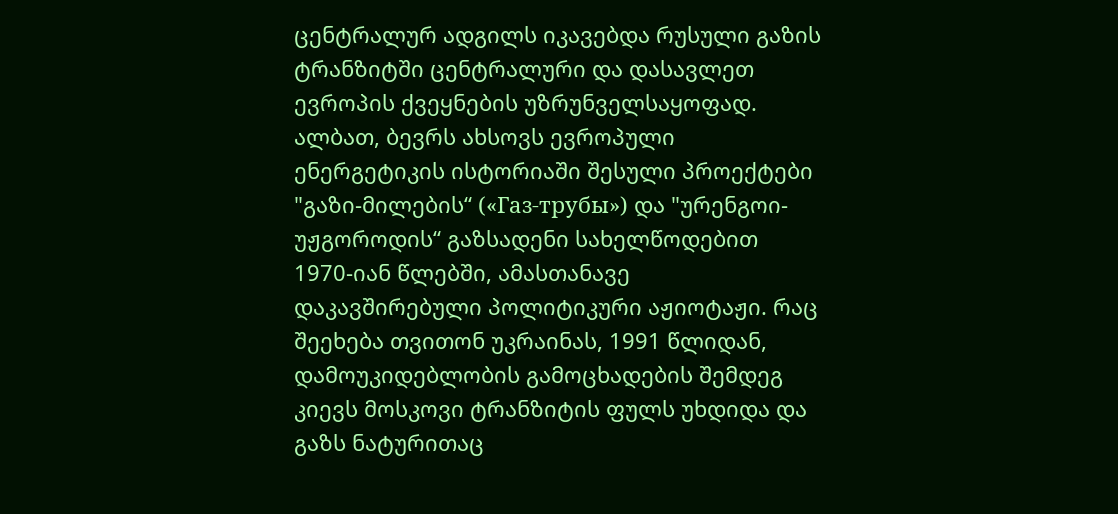ცენტრალურ ადგილს იკავებდა რუსული გაზის ტრანზიტში ცენტრალური და დასავლეთ ევროპის ქვეყნების უზრუნველსაყოფად. ალბათ, ბევრს ახსოვს ევროპული ენერგეტიკის ისტორიაში შესული პროექტები "გაზი-მილების“ («Газ-трубы») და "ურენგოი-უჟგოროდის“ გაზსადენი სახელწოდებით 1970-იან წლებში, ამასთანავე დაკავშირებული პოლიტიკური აჟიოტაჟი. რაც შეეხება თვითონ უკრაინას, 1991 წლიდან, დამოუკიდებლობის გამოცხადების შემდეგ კიევს მოსკოვი ტრანზიტის ფულს უხდიდა და გაზს ნატურითაც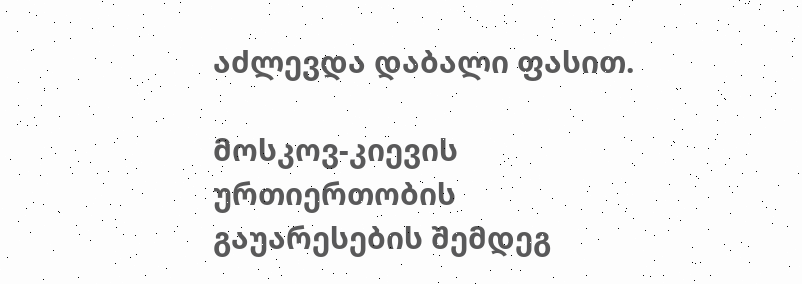აძლევდა დაბალი ფასით.

მოსკოვ-კიევის ურთიერთობის გაუარესების შემდეგ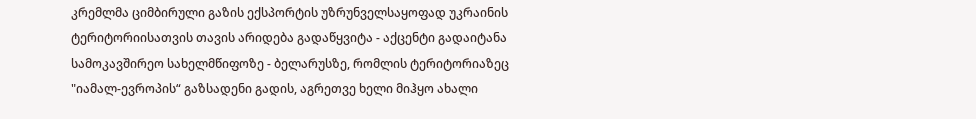კრემლმა ციმბირული გაზის ექსპორტის უზრუნველსაყოფად უკრაინის ტერიტორიისათვის თავის არიდება გადაწყვიტა - აქცენტი გადაიტანა სამოკავშირეო სახელმწიფოზე - ბელარუსზე, რომლის ტერიტორიაზეც "იამალ-ევროპის“ გაზსადენი გადის, აგრეთვე ხელი მიჰყო ახალი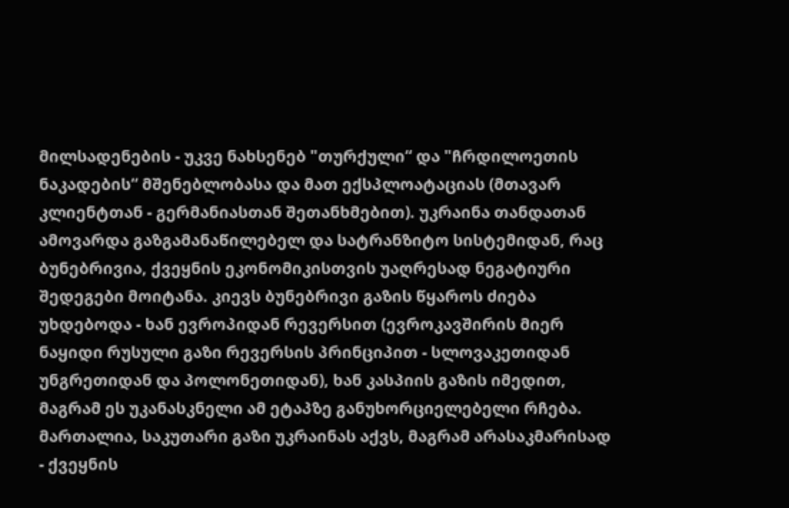მილსადენების - უკვე ნახსენებ "თურქული“ და "ჩრდილოეთის ნაკადების“ მშენებლობასა და მათ ექსპლოატაციას (მთავარ კლიენტთან - გერმანიასთან შეთანხმებით). უკრაინა თანდათან ამოვარდა გაზგამანაწილებელ და სატრანზიტო სისტემიდან, რაც ბუნებრივია, ქვეყნის ეკონომიკისთვის უაღრესად ნეგატიური შედეგები მოიტანა. კიევს ბუნებრივი გაზის წყაროს ძიება უხდებოდა - ხან ევროპიდან რევერსით (ევროკავშირის მიერ ნაყიდი რუსული გაზი რევერსის პრინციპით - სლოვაკეთიდან უნგრეთიდან და პოლონეთიდან), ხან კასპიის გაზის იმედით, მაგრამ ეს უკანასკნელი ამ ეტაპზე განუხორციელებელი რჩება. მართალია, საკუთარი გაზი უკრაინას აქვს, მაგრამ არასაკმარისად - ქვეყნის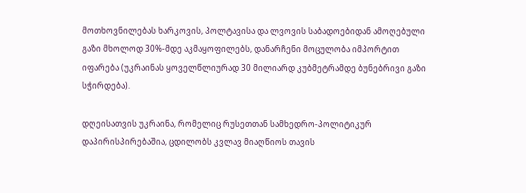მოთხოვნილებას ხარკოვის, პოლტავისა და ლვოვის საბადოებიდან ამოღებული გაზი მხოლოდ 30%-მდე აკმაყოფილებს, დანარჩენი მოცულობა იმპორტით იფარება (უკრაინას ყოველწლიურად 30 მილიარდ კუბმეტრამდე ბუნებრივი გაზი სჭირდება).

დღეისათვის უკრაინა, რომელიც რუსეთთან სამხედრო-პოლიტიკურ დაპირისპირებაშია, ცდილობს კვლავ მიაღწიოს თავის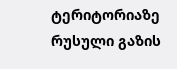ტერიტორიაზე რუსული გაზის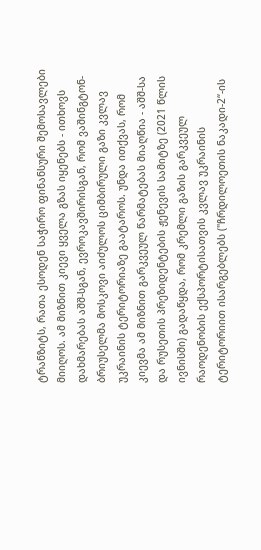ტრანზიტს, რათა ესოდენ საჭირო ფინანსური შემოსავლები მიიღოს. ამ მიზნით კიევი ყველა გზას იყენებს - ითხოვს დახმარებას აშშ-სგან, ევროკავშირისგან, რომ ვაშინგტონ-ბრიუსელმა მოსკოვი აიძულოს ციმბირული გაზი კვლავ უკრაინის ტერიტორიაზე გაატაროს. უნდა ითქვას, რომ კიევმა ამ მიზნით გარკვეულ წარმატებას მიაღწია - აშშ-სა და რუსეთის პრეზიდენტების ჟენევის სამიტზე (2021 წლის ივნისში) გადაწყდა, რომ კრემლი გაზის გარკვეულ რაოდენობის ექსპორტისათვის კვლავ უკრაინის ტერიტორიით ისარგებლებს ("ჩრდილოეთის ნაკადი-2“-ის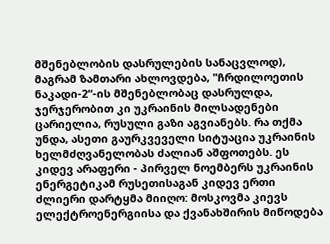მშენებლობის დასრულების სანაცვლოდ), მაგრამ ზამთარი ახლოვდება, "ჩრდილოეთის ნაკადი-2“-ის მშენებლობაც დასრულდა, ჯერჯერობით კი უკრაინის მილსადენები ცარიელია, რუსული გაზი აგვიანებს. რა თქმა უნდა, ასეთი გაურკვეველი სიტუაცია უკრაინის ხელმძღვანელობას ძალიან აშფოთებს. ეს კიდევ არაფერი - პირველ ნოემბერს უკრაინის ენერგეტიკამ რუსეთისაგან კიდევ ერთი ძლიერი დარტყმა მიიღო: მოსკოვმა კიევს ელექტროენერგიისა და ქვანახშირის მიწოდება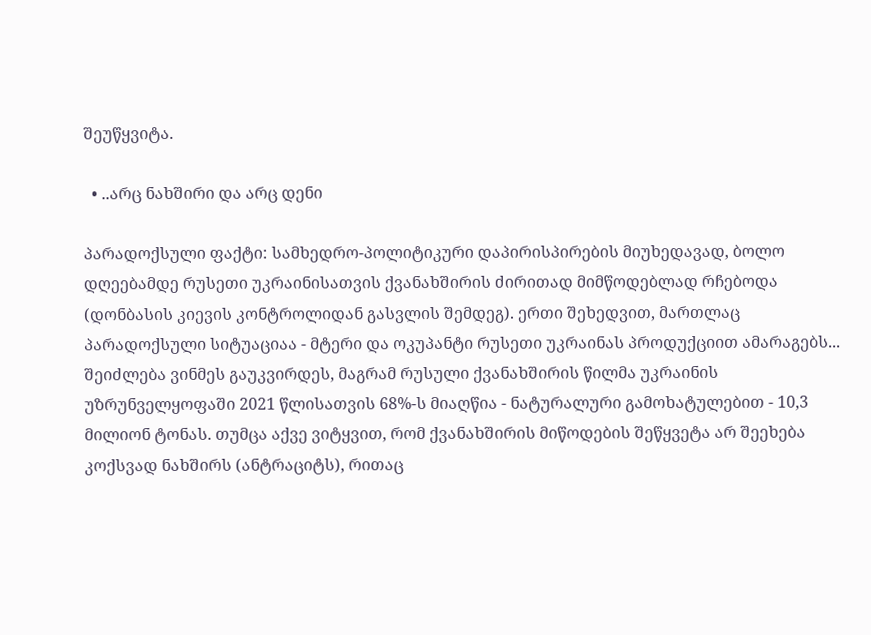შეუწყვიტა.

  • ..არც ნახშირი და არც დენი

პარადოქსული ფაქტი: სამხედრო-პოლიტიკური დაპირისპირების მიუხედავად, ბოლო დღეებამდე რუსეთი უკრაინისათვის ქვანახშირის ძირითად მიმწოდებლად რჩებოდა (დონბასის კიევის კონტროლიდან გასვლის შემდეგ). ერთი შეხედვით, მართლაც პარადოქსული სიტუაციაა - მტერი და ოკუპანტი რუსეთი უკრაინას პროდუქციით ამარაგებს... შეიძლება ვინმეს გაუკვირდეს, მაგრამ რუსული ქვანახშირის წილმა უკრაინის უზრუნველყოფაში 2021 წლისათვის 68%-ს მიაღწია - ნატურალური გამოხატულებით - 10,3 მილიონ ტონას. თუმცა აქვე ვიტყვით, რომ ქვანახშირის მიწოდების შეწყვეტა არ შეეხება კოქსვად ნახშირს (ანტრაციტს), რითაც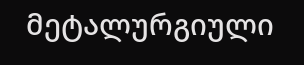მეტალურგიული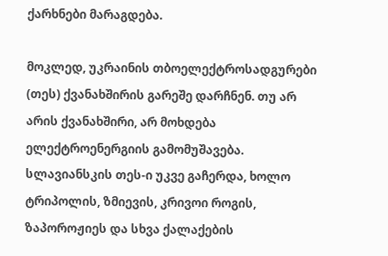ქარხნები მარაგდება.

მოკლედ, უკრაინის თბოელექტროსადგურები (თეს) ქვანახშირის გარეშე დარჩნენ. თუ არ არის ქვანახშირი, არ მოხდება ელექტროენერგიის გამომუშავება. სლავიანსკის თეს-ი უკვე გაჩერდა, ხოლო ტრიპოლის, ზმიევის, კრივოი როგის, ზაპოროჟიეს და სხვა ქალაქების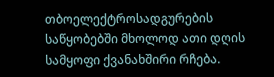თბოელექტროსადგურების საწყობებში მხოლოდ ათი დღის სამყოფი ქვანახშირი რჩება.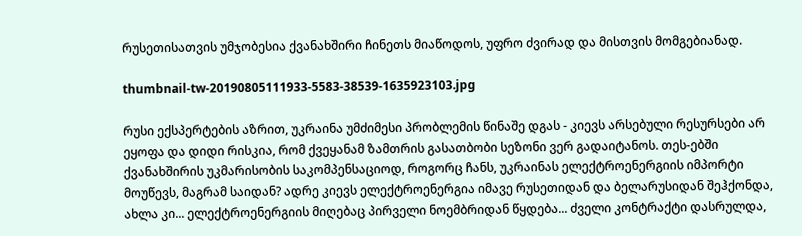რუსეთისათვის უმჯობესია ქვანახშირი ჩინეთს მიაწოდოს, უფრო ძვირად და მისთვის მომგებიანად.

thumbnail-tw-20190805111933-5583-38539-1635923103.jpg

რუსი ექსპერტების აზრით, უკრაინა უმძიმესი პრობლემის წინაშე დგას - კიევს არსებული რესურსები არ ეყოფა და დიდი რისკია, რომ ქვეყანამ ზამთრის გასათბობი სეზონი ვერ გადაიტანოს. თეს-ებში ქვანახშირის უკმარისობის საკომპენსაციოდ, როგორც ჩანს, უკრაინას ელექტროენერგიის იმპორტი მოუწევს, მაგრამ საიდან? ადრე კიევს ელექტროენერგია იმავე რუსეთიდან და ბელარუსიდან შეჰქონდა, ახლა კი... ელექტროენერგიის მიღებაც პირველი ნოემბრიდან წყდება... ძველი კონტრაქტი დასრულდა,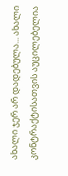ახალი ჯერ არ დადებულა... ახალი კონტრაქტისათვის აუცილებელია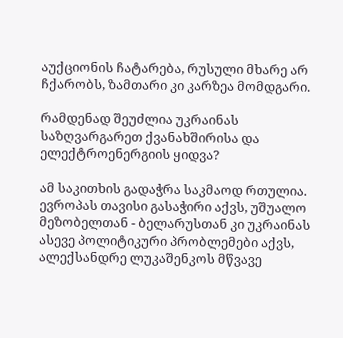აუქციონის ჩატარება, რუსული მხარე არ ჩქარობს, ზამთარი კი კარზეა მომდგარი.

რამდენად შეუძლია უკრაინას საზღვარგარეთ ქვანახშირისა და ელექტროენერგიის ყიდვა?

ამ საკითხის გადაჭრა საკმაოდ რთულია. ევროპას თავისი გასაჭირი აქვს, უშუალო მეზობელთან - ბელარუსთან კი უკრაინას ასევე პოლიტიკური პრობლემები აქვს, ალექსანდრე ლუკაშენკოს მწვავე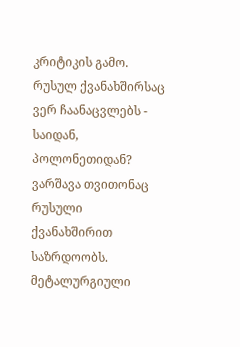კრიტიკის გამო. რუსულ ქვანახშირსაც ვერ ჩაანაცვლებს - საიდან, პოლონეთიდან? ვარშავა თვითონაც რუსული ქვანახშირით საზრდოობს. მეტალურგიული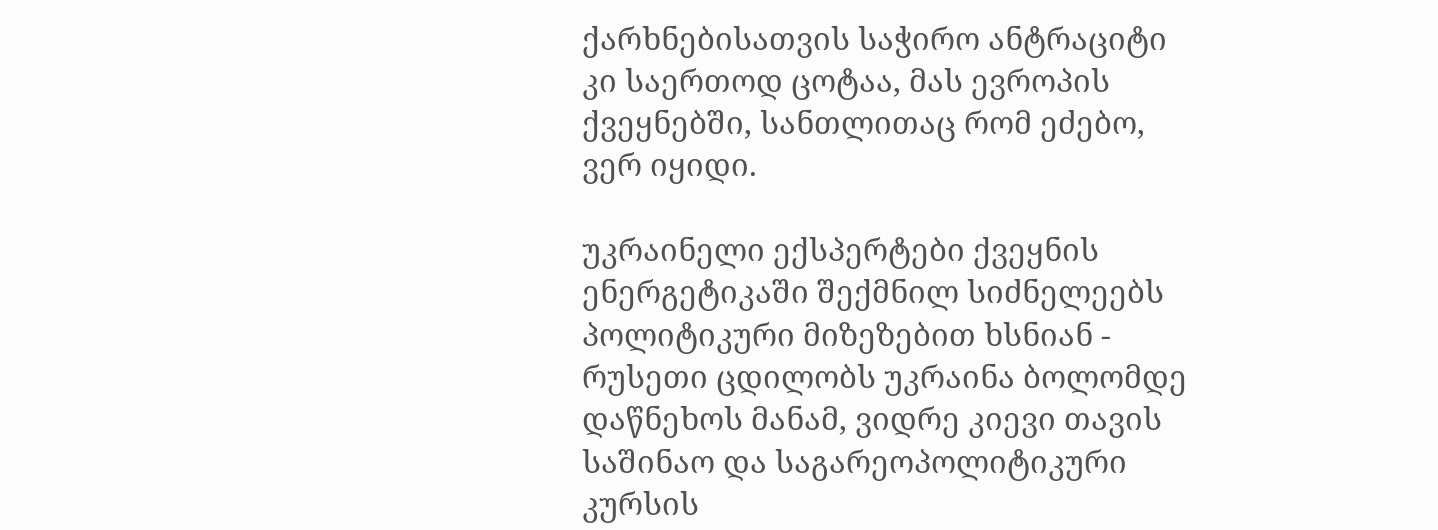ქარხნებისათვის საჭირო ანტრაციტი კი საერთოდ ცოტაა, მას ევროპის ქვეყნებში, სანთლითაც რომ ეძებო, ვერ იყიდი.

უკრაინელი ექსპერტები ქვეყნის ენერგეტიკაში შექმნილ სიძნელეებს პოლიტიკური მიზეზებით ხსნიან - რუსეთი ცდილობს უკრაინა ბოლომდე დაწნეხოს მანამ, ვიდრე კიევი თავის საშინაო და საგარეოპოლიტიკური კურსის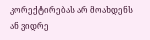კორექტირებას არ მოახდენს ან ვიდრე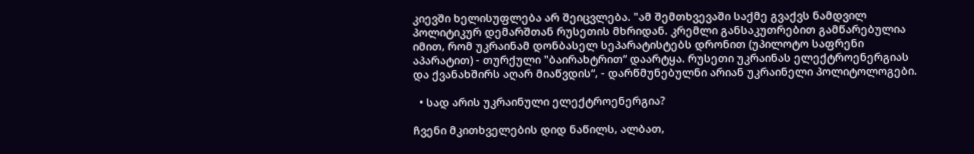კიევში ხელისუფლება არ შეიცვლება. "ამ შემთხვევაში საქმე გვაქვს ნამდვილ პოლიტიკურ დემარშთან რუსეთის მხრიდან. კრემლი განსაკუთრებით გამწარებულია იმით, რომ უკრაინამ დონბასელ სეპარატისტებს დრონით (უპილოტო საფრენი აპარატით) - თურქული "ბაირახტრით“ დაარტყა. რუსეთი უკრაინას ელექტროენერგიას და ქვანახშირს აღარ მიაწვდის“, - დარწმუნებულნი არიან უკრაინელი პოლიტოლოგები.

  • სად არის უკრაინული ელექტროენერგია?

ჩვენი მკითხველების დიდ ნაწილს, ალბათ,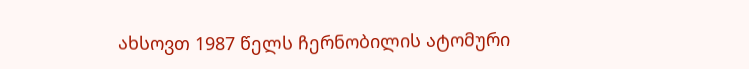ახსოვთ 1987 წელს ჩერნობილის ატომური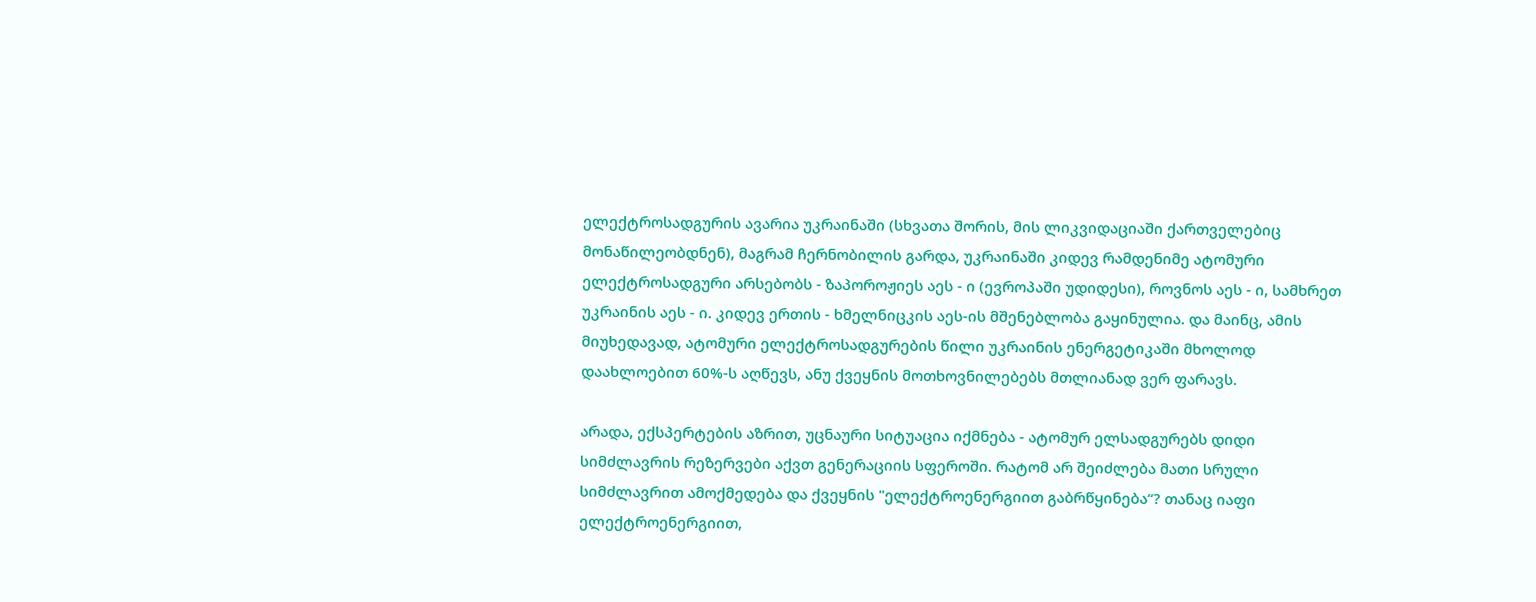ელექტროსადგურის ავარია უკრაინაში (სხვათა შორის, მის ლიკვიდაციაში ქართველებიც მონაწილეობდნენ), მაგრამ ჩერნობილის გარდა, უკრაინაში კიდევ რამდენიმე ატომური ელექტროსადგური არსებობს - ზაპოროჟიეს აეს - ი (ევროპაში უდიდესი), როვნოს აეს - ი, სამხრეთ უკრაინის აეს - ი. კიდევ ერთის - ხმელნიცკის აეს-ის მშენებლობა გაყინულია. და მაინც, ამის მიუხედავად, ატომური ელექტროსადგურების წილი უკრაინის ენერგეტიკაში მხოლოდ დაახლოებით 60%-ს აღწევს, ანუ ქვეყნის მოთხოვნილებებს მთლიანად ვერ ფარავს.

არადა, ექსპერტების აზრით, უცნაური სიტუაცია იქმნება - ატომურ ელსადგურებს დიდი სიმძლავრის რეზერვები აქვთ გენერაციის სფეროში. რატომ არ შეიძლება მათი სრული სიმძლავრით ამოქმედება და ქვეყნის "ელექტროენერგიით გაბრწყინება“? თანაც იაფი ელექტროენერგიით,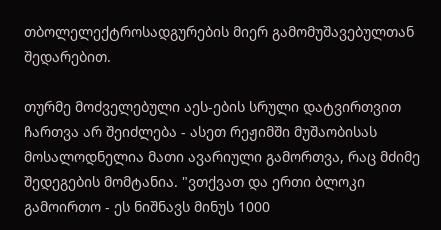თბოლელექტროსადგურების მიერ გამომუშავებულთან შედარებით.

თურმე მოძველებული აეს-ების სრული დატვირთვით ჩართვა არ შეიძლება - ასეთ რეჟიმში მუშაობისას მოსალოდნელია მათი ავარიული გამორთვა, რაც მძიმე შედეგების მომტანია. "ვთქვათ და ერთი ბლოკი გამოირთო - ეს ნიშნავს მინუს 1000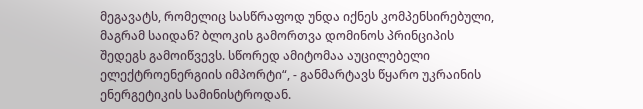მეგავატს, რომელიც სასწრაფოდ უნდა იქნეს კომპენსირებული, მაგრამ საიდან? ბლოკის გამორთვა დომინოს პრინციპის შედეგს გამოიწვევს. სწორედ ამიტომაა აუცილებელი ელექტროენერგიის იმპორტი“, - განმარტავს წყარო უკრაინის ენერგეტიკის სამინისტროდან.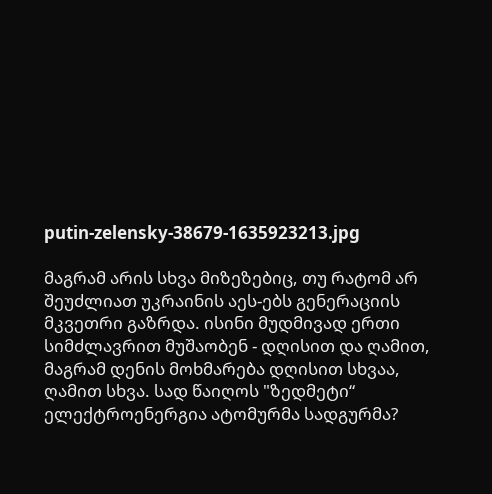putin-zelensky-38679-1635923213.jpg

მაგრამ არის სხვა მიზეზებიც, თუ რატომ არ შეუძლიათ უკრაინის აეს-ებს გენერაციის მკვეთრი გაზრდა. ისინი მუდმივად ერთი სიმძლავრით მუშაობენ - დღისით და ღამით, მაგრამ დენის მოხმარება დღისით სხვაა, ღამით სხვა. სად წაიღოს "ზედმეტი“ ელექტროენერგია ატომურმა სადგურმა?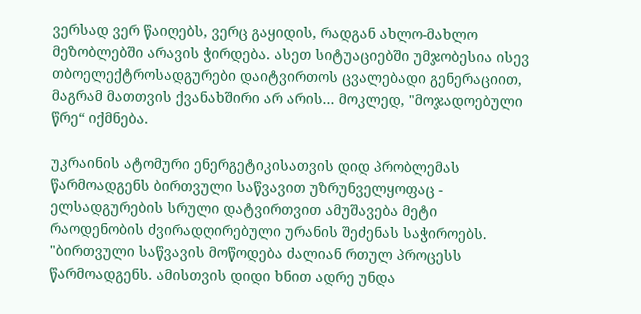ვერსად ვერ წაიღებს, ვერც გაყიდის, რადგან ახლო-მახლო მეზობლებში არავის ჭირდება. ასეთ სიტუაციებში უმჯობესია ისევ თბოელექტროსადგურები დაიტვირთოს ცვალებადი გენერაციით, მაგრამ მათთვის ქვანახშირი არ არის... მოკლედ, "მოჯადოებული წრე“ იქმნება.

უკრაინის ატომური ენერგეტიკისათვის დიდ პრობლემას წარმოადგენს ბირთვული საწვავით უზრუნველყოფაც - ელსადგურების სრული დატვირთვით ამუშავება მეტი რაოდენობის ძვირადღირებული ურანის შეძენას საჭიროებს. "ბირთვული საწვავის მოწოდება ძალიან რთულ პროცესს წარმოადგენს. ამისთვის დიდი ხნით ადრე უნდა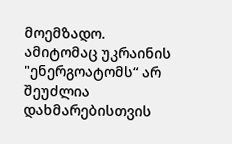მოემზადო. ამიტომაც უკრაინის "ენერგოატომს“ არ შეუძლია დახმარებისთვის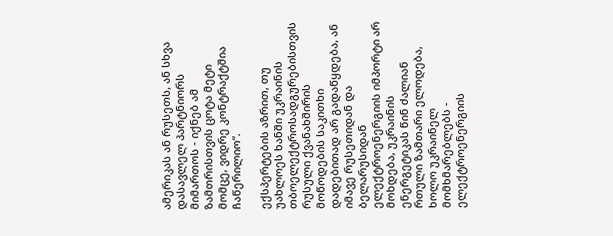ამერიკას ან რუსეთს, ან სხვა დასავლელ პარტნიორს მიმართოს - იქნებ ამ ზამთრისთვის ცოტა მეტი მომცე, ვიდრე კონტრაქტშია ჩაწერილიო“.

ექსპერტების აზრით, თუ უახლოეს ხანში უკრაინის თბოელექტროსადგურებისთვის რუსული ქვანახშირის მოწოდების საკითხი დადებითად არ გადაწყდება, ან იმავე რუსეთიდან და ბელარუსიდან ელექტროენერგიის იმპორტი არ მოხდება, უკრაინის ენერგეტიკას წინ ძალიან რთული ზამთარი ელოდება, ხოლო უკრაინელ მომხმარებლებს - ელექტროენერგიის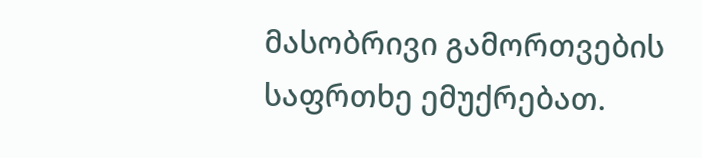მასობრივი გამორთვების საფრთხე ემუქრებათ.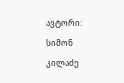ავტორი: სიმონ კილაძე